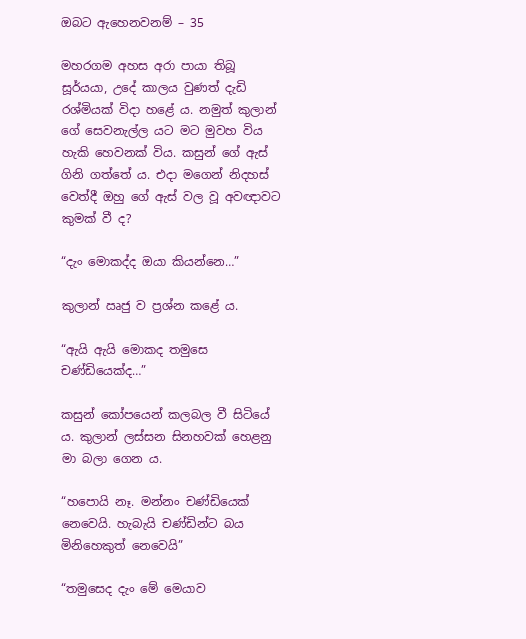ඔබට ඇහෙනවනම් – 35

මහරගම අහස අරා පායා තිබූ සූර්යයා, උදේ කාලය වුණත් දැඩි රශ්මියක් විදා හළේ ය. නමුත් කුලාන් ගේ සෙවනැල්ල යට මට මුවහ විය හැකි හෙවනක් විය. කසුන් ගේ ඇස් ගිනි ගත්තේ ය. එදා මගෙන් නිදහස් වෙත්දී ඔහු ගේ ඇස් වල වූ අවඥාවට කුමක් වී ද?

“දැං මොකද්ද ඔයා කියන්නෙ…”

කුලාන් ඍජු ව ප්‍රශ්න කළේ ය.

“ඇයි ඇයි මොකද තමුසෙ චණ්ඩියෙක්ද…”

කසුන් කෝපයෙන් කලබල වී සිටියේ ය. කුලාන් ලස්සන සිනහවක් හෙළනු මා බලා ගෙන ය.

“හපොයි නෑ. මන්නං චණ්ඩියෙක් නෙවෙයි. හැබැයි චණ්ඩින්ට බය මිනිහෙකුත් නෙවෙයි”

“තමුසෙද දැං මේ මෙයාව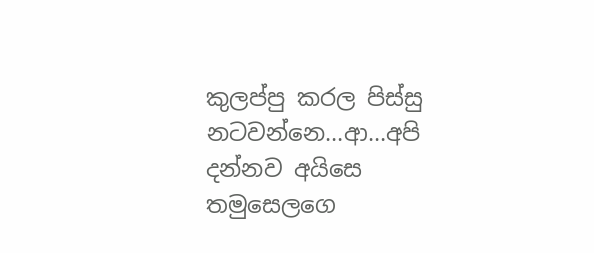කුලප්පු කරල පිස්සු නටවන්නෙ…ආ…අපි දන්නව අයිසෙ තමුසෙලගෙ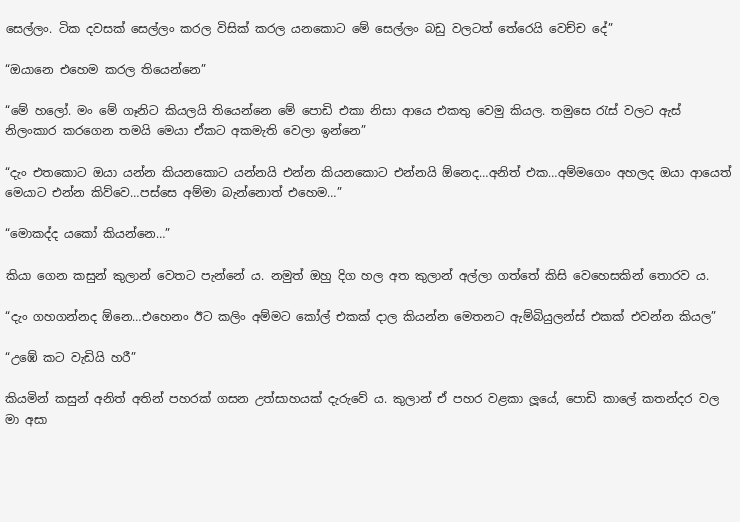සෙල්ලං. ටික දවසක් සෙල්ලං කරල විසික් කරල යනකොට මේ සෙල්ලං බඩු වලටත් තේරෙයි වෙච්ච දේ”

“ඔයානෙ එහෙම කරල තියෙන්නෙ”

“මේ හලෝ. මං මේ ගෑනිට කියලයි තියෙන්නෙ මේ පොඩි එකා නිසා ආයෙ එකතු වෙමු කියල. තමුසෙ රැස් වලට ඇස් නිලංකාර කරගෙන තමයි මෙයා ඒකට අකමැති වෙලා ඉන්නෙ”

“දැං එතකොට ඔයා යන්න කියනකොට යන්නයි එන්න කියනකොට එන්නයි ඕනෙද…අනිත් එක…අම්මගෙං අහලද ඔයා ආයෙත් මෙයාට එන්න කිව්වෙ…පස්සෙ අම්මා බැන්නොත් එහෙම…”

“මොකද්ද යකෝ කියන්නෙ…”

කියා ගෙන කසුන් කුලාන් වෙතට පැන්නේ ය. නමුත් ඔහු දිග හල අත කුලාන් අල්ලා ගත්තේ කිසි වෙහෙසකින් තොරව ය.

“දැං ගහගන්නද ඕනෙ…එහෙනං ඊට කලිං අම්මට කෝල් එකක් දාල කියන්න මෙතනට ඇම්බියුලන්ස් එකක් එවන්න කියල”

“උඹේ කට වැඩියි හරී”

කියමින් කසුන් අනිත් අතින් පහරක් ගසන උත්සාහයක් දැරුවේ ය. කුලාන් ඒ පහර වළකා ලූයේ, පොඩි කාලේ කතන්දර වල මා අසා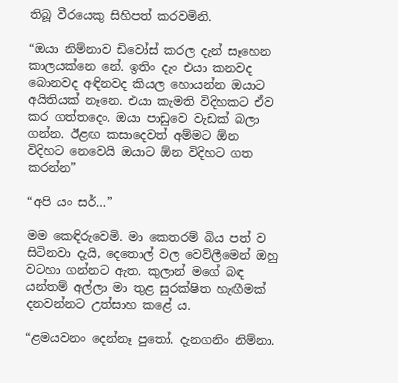තිබූ වීරයෙකු සිහිපත් කරවමිනි.

“ඔයා නිම්නාව ඩිවෝස් කරල දැන් සෑහෙන කාලයක්නෙ නේ. ඉතිං දැං එයා කනවද බොනවද අඳිනවද කියල හොයන්න ඔයාට අයිතියක් නෑනෙ. එයා කැමති විදිහකට ඒව කර ගත්තදෙං. ඔයා පාඩුවෙ වැඩක් බලා ගන්න. ඊළඟ කසාදෙවත් අම්මට ඕන විදිහට නෙවෙයි ඔයාට ඕන විදිහට ගත කරන්න”

“අපි යං සර්…”

මම කෙඳිරුවෙමි. මා කෙතරම් බිය පත් ව සිටිනවා දැයි, දෙතොල් වල වෙව්ලීමෙන් ඔහු වටහා ගන්නට ඇත. කුලාන් මගේ බඳ යන්තම් අල්ලා මා තුළ සුරක්ෂිත හැඟීමක් දනවන්නට උත්සාහ කළේ ය.

“ළමයවනං දෙන්නෑ පුතෝ. දැනගනිං නිම්නා.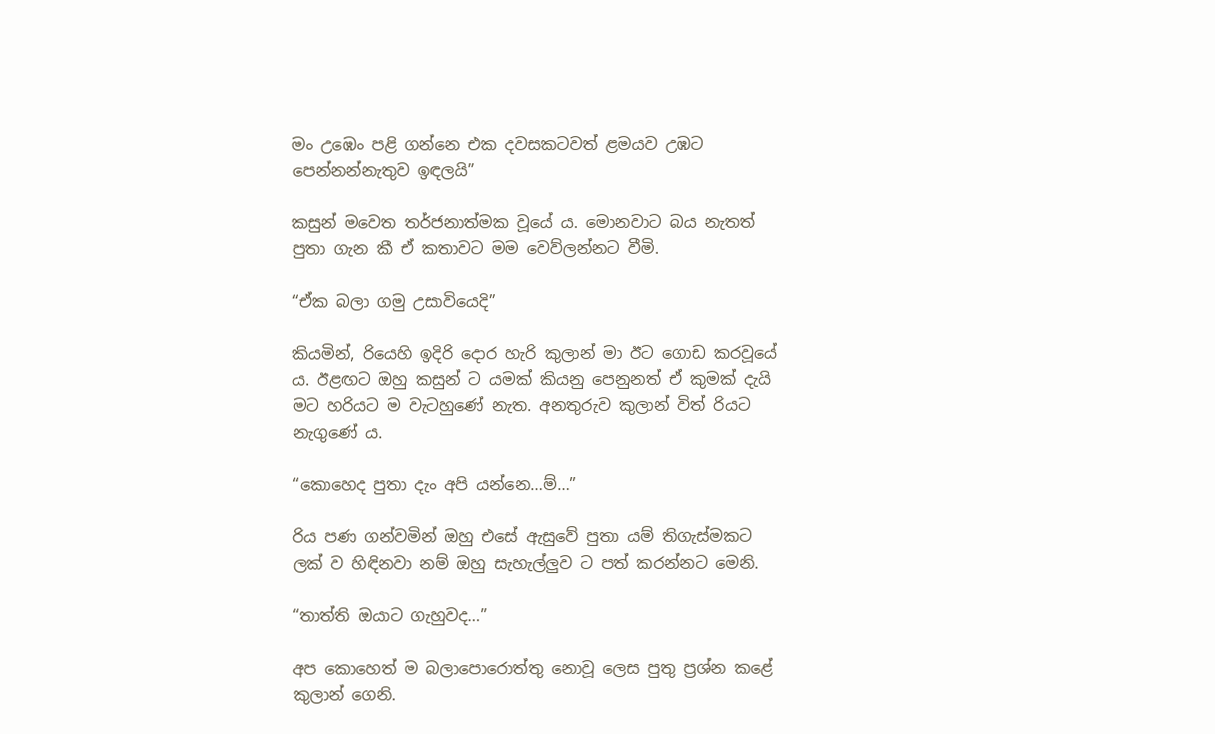මං උඹෙං පළි ගන්නෙ එක දවසකටවත් ළමයව උඹට පෙන්නන්නැතුව ඉඳලයි”

කසුන් මවෙත තර්ජනාත්මක වූයේ ය. මොනවාට බය නැතත් පුතා ගැන කී ඒ කතාවට මම වෙව්ලන්නට වීමි.

“ඒක බලා ගමු උසාවියෙදි”

කියමින්, රියෙහි ඉදිරි දොර හැරි කුලාන් මා ඊට ගොඩ කරවූයේ ය. ඊළඟට ඔහු කසුන් ට යමක් කියනු පෙනුනත් ඒ කුමක් දැයි මට හරියට ම වැටහුණේ නැත. අනතුරුව කුලාන් විත් රියට නැගුණේ ය.

“කොහෙද පුතා දැං අපි යන්නෙ…ම්…”

රිය පණ ගන්වමින් ඔහු එසේ ඇසුවේ පුතා යම් තිගැස්මකට ලක් ව හිඳිනවා නම් ඔහු සැහැල්ලුව ට පත් කරන්නට මෙනි.

“තාත්ති ඔයාට ගැහුවද…”

අප කොහෙත් ම බලාපොරොත්තු නොවූ ලෙස පුතු ප්‍රශ්න කළේ කුලාන් ගෙනි.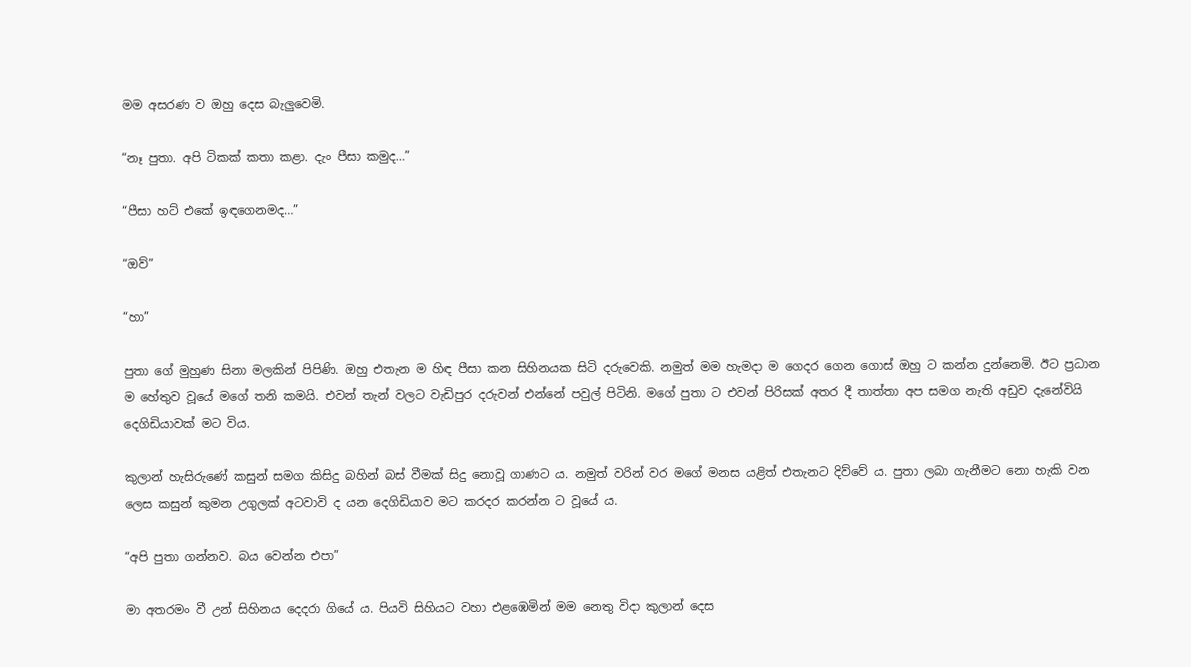මම අසරණ ව ඔහු දෙස බැලුවෙමි.

“නෑ පුතා. අපි ටිකක් කතා කළා. දැං පීසා කමුද…”

“පීසා හට් එකේ ඉඳගෙනමද…”

“ඔව්”

“හා”

පුතා ගේ මුහුණ සිනා මලකින් පිපිණි. ඔහු එතැන ම හිඳ පීසා කන සිහිනයක සිටි දරුවෙකි. නමුත් මම හැමදා ම ගෙදර ගෙන ගොස් ඔහු ට කන්න දුන්නෙමි. ඊට ප්‍රධාන ම හේතුව වූයේ මගේ තනි කමයි. එවන් තැන් වලට වැඩිපුර දරුවන් එන්නේ පවුල් පිටිනි. මගේ පුතා ට එවන් පිරිසක් අතර දී තාත්තා අප සමග නැති අඩුව දැනේවියි දෙගිඩියාවක් මට විය.

කුලාන් හැසිරුණේ කසුන් සමග කිසිදු බහින් බස් වීමක් සිදු නොවූ ගාණට ය. නමුත් වරින් වර මගේ මනස යළිත් එතැනට දිව්වේ ය. පුතා ලබා ගැනීමට නො හැකි වන ලෙස කසුන් කුමන උගුලක් අටවාවි ද යන දෙගිඩියාව මට කරදර කරන්න ට වූයේ ය.

“අපි පුතා ගන්නව. බය වෙන්න එපා”

මා අතරමං වී උන් සිහිනය දෙදරා ගියේ ය. පියවි සිහියට වහා එළඹෙමින් මම නෙතු විදා කුලාන් දෙස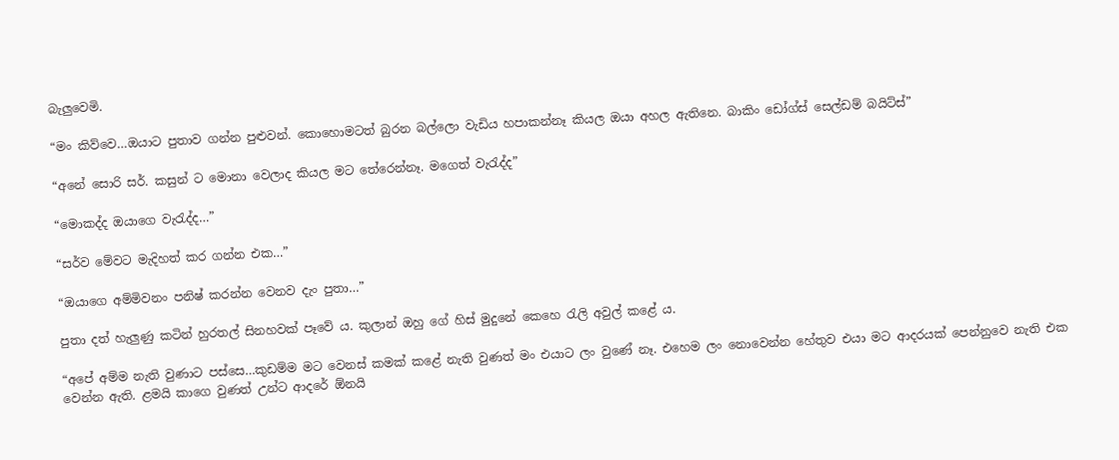බැලුවෙමි.

“මං කිව්වෙ…ඔයාට පුතාව ගන්න පුළුවන්. කොහොමටත් බුරන බල්ලො වැඩිය හපාකන්නෑ කියල ඔයා අහල ඇතිනෙ. බාකිං ඩෝග්ස් සෙල්ඩම් බයිට්ස්”

“අනේ සොරි සර්. කසුන් ට මොනා වෙලාද කියල මට තේරෙන්නෑ. මගෙත් වැරැද්ද”

“මොකද්ද ඔයාගෙ වැරැද්ද…”

“සර්ව මේවට මැදිහත් කර ගන්න එක…”

“ඔයාගෙ අම්මිවනං පනිෂ් කරන්න වෙනව දැං පුතා…”

පුතා දත් හැලුණු කටින් හුරතල් සිනහවක් පෑවේ ය. කුලාන් ඔහු ගේ හිස් මුදුනේ කෙහෙ රැලි අවුල් කළේ ය.

“අපේ අම්ම නැති වුණාට පස්සෙ…කුඩම්ම මට වෙනස් කමක් කළේ නැති වුණත් මං එයාට ලං වුණේ නෑ. එහෙම ලං නොවෙන්න හේතුව එයා මට ආදරයක් පෙන්නුවෙ නැති එක වෙන්න ඇති. ළමයි කාගෙ වුණත් උන්ට ආදරේ ඕනයි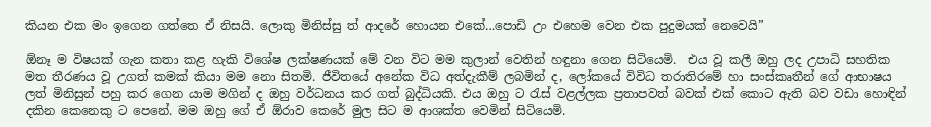කියන එක මං ඉගෙන ගත්තෙ ඒ නිසයි. ලොකු මිනිස්සු ත් ආදරේ හොයන එකේ…පොඩි උං එහෙම වෙන එක පුදුමයක් නෙවෙයි”

ඕනෑ ම විෂයක් ගැන කතා කළ හැකි විශේෂ ලක්ෂණයක් මේ වන විට මම කුලාන් වෙතින් හඳුනා ගෙන සිටියෙමි.  එය වූ කලී ඔහු ලද උපාධි සහතික මත තීරණය වූ උගත් කමක් කියා මම නො සිතමි. ජීවිතයේ අනේක විධ අත්දැකීම් ලබමින් ද, ලෝකයේ විවිධ තරාතිරමේ හා සංස්කෘතීන් ගේ ආභාෂය ලත් මිනිසුන් පහු කර ගෙන යාම මගින් ද ඔහු වර්ධනය කර ගත් බුද්ධියකි. එය ඔහු ට රැස් වළල්ලක ප්‍රතාපවත් බවක් එක් කොට ඇති බව වඩා හොඳින් දකින කෙනෙකු ට පෙනේ. මම ඔහු ගේ ඒ ඕරාව කෙරේ මුල සිට ම ආශක්ත වෙමින් සිටියෙමි.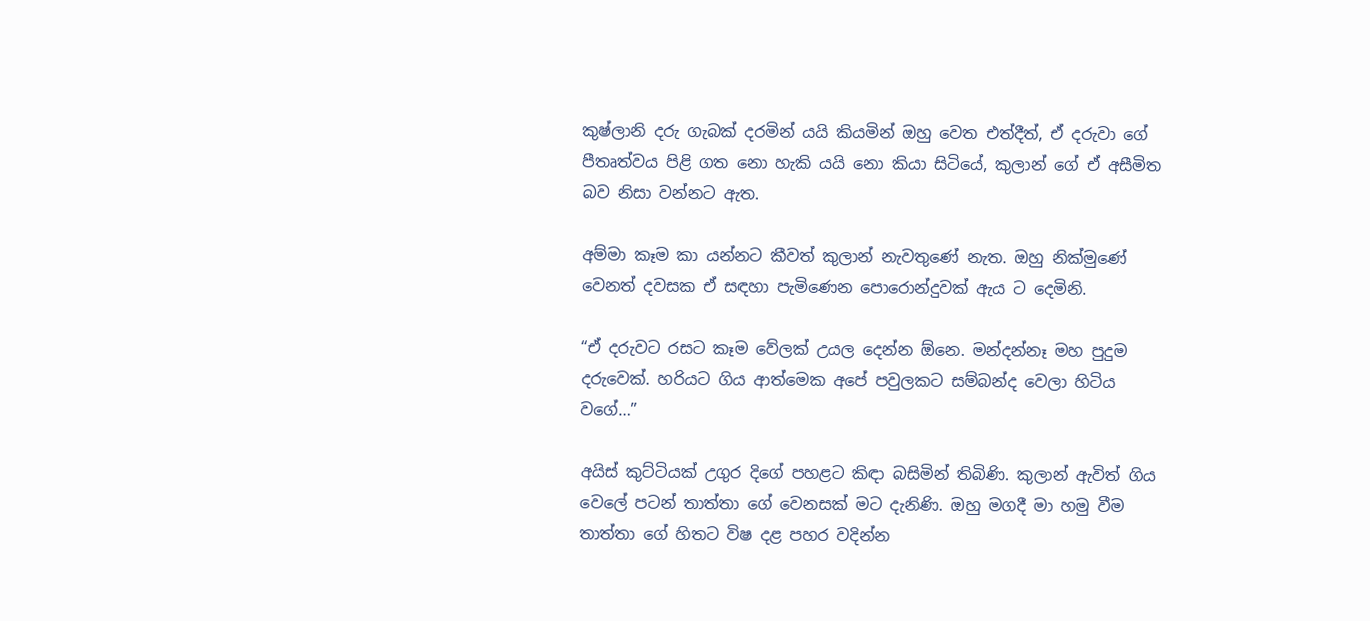කුෂ්ලානි දරු ගැබක් දරමින් යයි කියමින් ඔහු වෙත එත්දීත්, ඒ දරුවා ගේ පීතෘත්වය පිළි ගත නො හැකි යයි නො කියා සිටියේ, කුලාන් ගේ ඒ අසීමිත බව නිසා වන්නට ඇත.

අම්මා කෑම කා යන්නට කීවත් කුලාන් නැවතුණේ නැත. ඔහු නික්මුණේ වෙනත් දවසක ඒ සඳහා පැමිණෙන පොරොන්දුවක් ඇය ට දෙමිනි.

“ඒ දරුවට රසට කෑම වේලක් උයල දෙන්න ඕනෙ. මන්දන්නෑ මහ පුදුම දරුවෙක්. හරියට ගිය ආත්මෙක අපේ පවුලකට සම්බන්ද වෙලා හිටිය වගේ…”

අයිස් කුට්ටියක් උගුර දිගේ පහළට කිඳා බසිමින් තිබිණි. කුලාන් ඇවිත් ගිය වෙලේ පටන් තාත්තා ගේ වෙනසක් මට දැනිණි. ඔහු මගදී මා හමු වීම තාත්තා ගේ හිතට විෂ දළ පහර වදින්න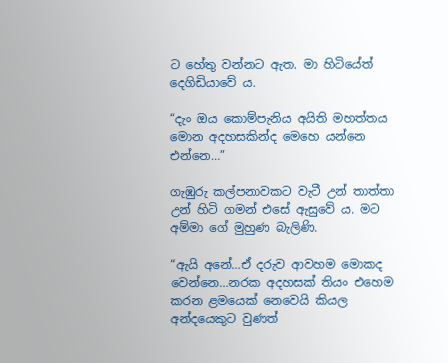ට හේතු වන්නට ඇත. මා හිටියේත් දෙගිඩියාවේ ය.

“දැං ඔය කොම්පැනිය අයිති මහත්තය මොන අදහසකින්ද මෙහෙ යන්නෙ එන්නෙ…”

ගැඹුරු කල්පනාවකට වැටී උන් තාත්තා උන් හිටි ගමන් එසේ ඇසුවේ ය. මට අම්මා ගේ මුහුණ බැලිණි.

“ඇයි අනේ…ඒ දරුව ආවහම මොකද වෙන්නෙ…නරක අදහසක් තියං එහෙම කරන ළමයෙක් නෙවෙයි කියල අන්දයෙකුට වුණත්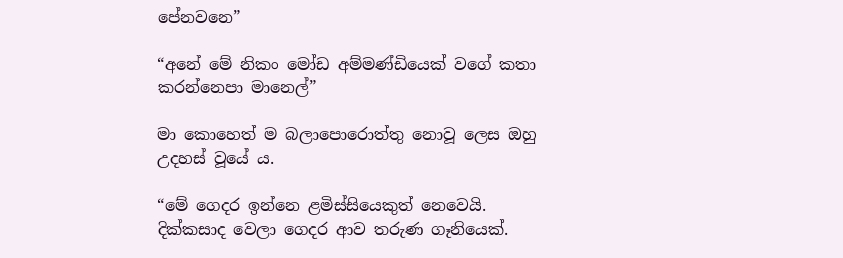පේනවනෙ”

“අනේ මේ නිකං මෝඩ අම්මණ්ඩියෙක් වගේ කතා කරන්නෙපා මානෙල්”

මා කොහෙත් ම බලාපොරොත්තු නොවූ ලෙස ඔහු උදහස් වූයේ ය.

“මේ ගෙදර ඉන්නෙ ළමිස්සියෙකුත් නෙවෙයි. දික්කසාද වෙලා ගෙදර ආව තරුණ ගෑනියෙක්.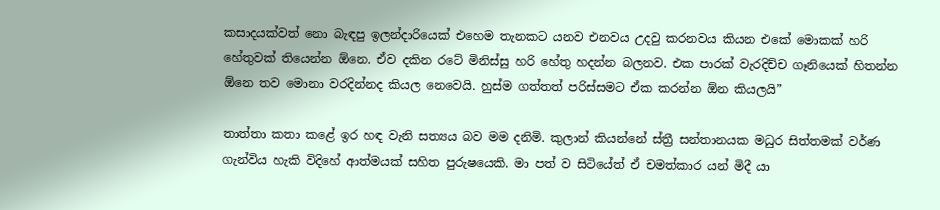කසාදයක්වත් නො බැඳපු ඉලන්දාරියෙක් එහෙම තැනකට යනව එනවය උදවු කරනවය කියන එකේ මොකක් හරි හේතුවක් තියෙන්න ඕනෙ. ඒව දකින රටේ මිනිස්සු හරි හේතු හදන්න බලනව. එක පාරක් වැරදිච්ච ගෑනියෙක් හිතන්න ඕනෙ තව මොනා වරදින්නද කියල නෙවෙයි. හුස්ම ගත්තත් පරිස්සමට ඒක කරන්න ඕන කියලයි”

තාත්තා කතා කළේ ඉර හඳ වැනි සත්‍යය බව මම දනිමි. කුලාන් කියන්නේ ස්ත්‍රී සන්තානයක මධුර සිත්තමක් වර්ණ ගැන්විය හැකි විදිහේ ආත්මයක් සහිත පුරුෂයෙකි. මා පත් ව සිටියේත් ඒ චමත්කාර යන් මිදී යා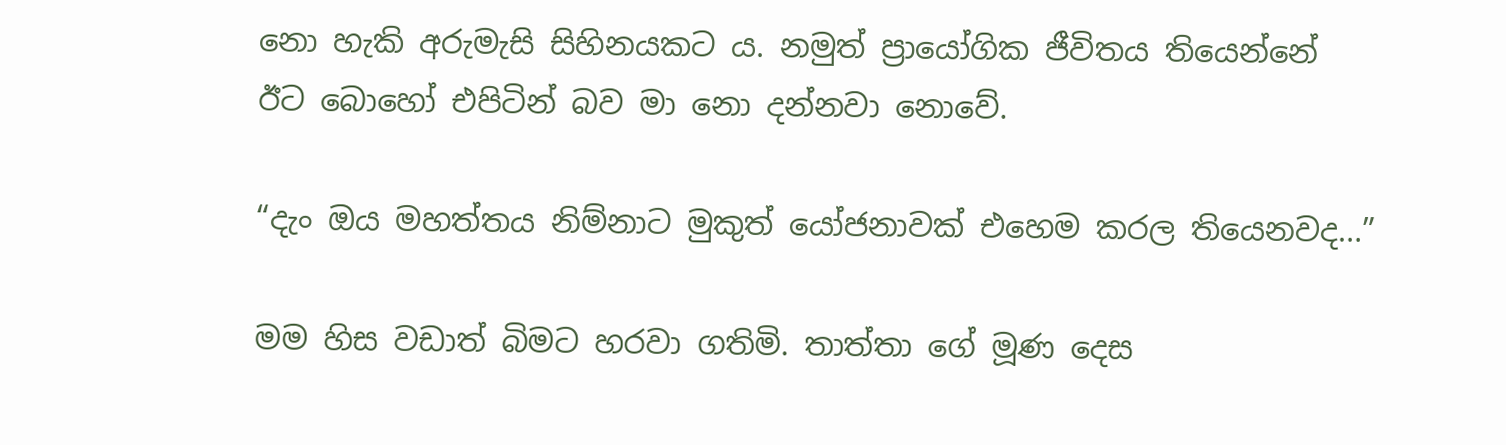නො හැකි අරුමැසි සිහිනයකට ය. නමුත් ප්‍රායෝගික ජීවිතය තියෙන්නේ ඊට බොහෝ එපිටින් බව මා නො දන්නවා නොවේ.

“දැං ඔය මහත්තය නිම්නාට මුකුත් යෝජනාවක් එහෙම කරල තියෙනවද…”

මම හිස වඩාත් බිමට හරවා ගතිමි. තාත්තා ගේ මූණ දෙස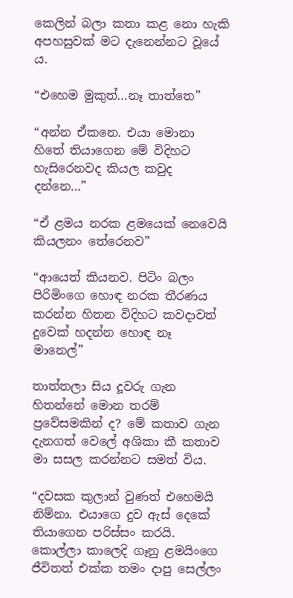කෙලින් බලා කතා කළ නො හැකි අපහසුවක් මට දැනෙන්නට වූයේ ය.

“එහෙම මුකුත්…නෑ තාත්තෙ”

“අන්න ඒකනෙ. එයා මොනා හිතේ තියාගෙන මේ විදිහට හැසිරෙනවද කියල කවුද දන්නෙ…”

“ඒ ළමය නරක ළමයෙක් නෙවෙයි කියලනං තේරෙනව”

“ආයෙත් කියනව. පිටිං බලං පිරිමිංගෙ හොඳ නරක තීරණය කරන්න හිතන විදිහට කවදාවත් දුවෙක් හදන්න හොඳ නෑ මානෙල්”

තාත්තලා සිය දූවරු ගැන හිතන්නේ මොන තරම් ප්‍රවේසමකින් ද? මේ කතාව ගැන දැනගත් වෙලේ අශිකා කී කතාව මා සසල කරන්නට සමත් විය.

“දවසක කුලාන් වුණත් එහෙමයි නිම්නා. එයාගෙ දුව ඇස් දෙකේ තියාගෙන පරිස්සං කරයි. කොල්ලා කාලෙදි ගෑනු ළමයිංගෙ ජීවිතත් එක්ක තමං දාපු සෙල්ලං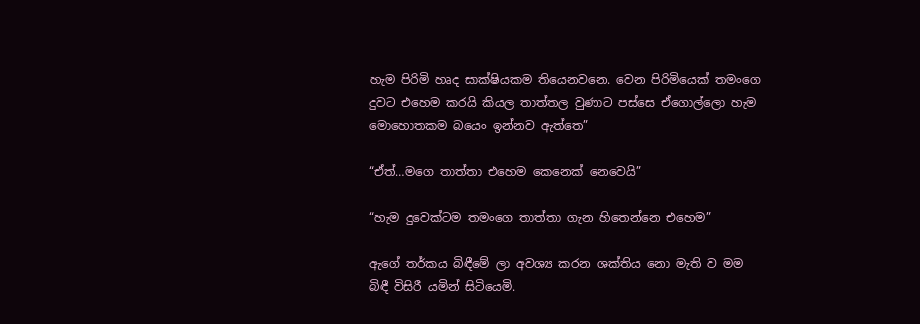හැම පිරිමි හෘද සාක්ෂියකම තියෙනවනෙ. වෙන පිරිමියෙක් තමංගෙ දුවට එහෙම කරයි කියල තාත්තල වුණාට පස්සෙ ඒගොල්ලො හැම මොහොතකම බයෙං ඉන්නව ඇත්තෙ”

“ඒත්…මගෙ තාත්තා එහෙම කෙනෙක් නෙවෙයි”

“හැම දුවෙක්ටම තමංගෙ තාත්තා ගැන හිතෙන්නෙ එහෙම”

ඇගේ තර්කය බිඳීමේ ලා අවශ්‍ය කරන ශක්තිය නො මැති ව මම බිඳී විසිරී යමින් සිටියෙමි.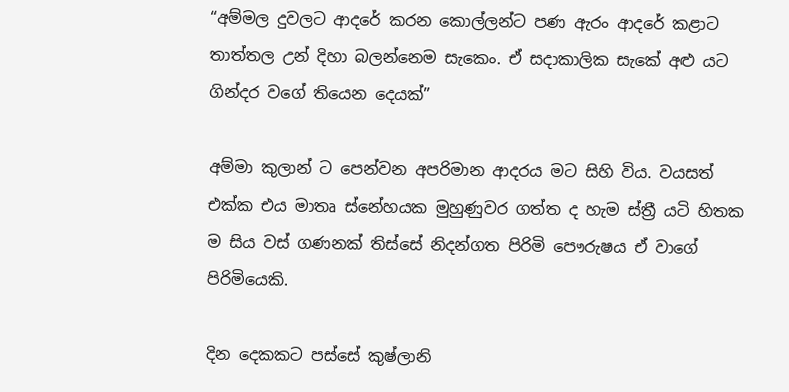“අම්මල දුවලට ආදරේ කරන කොල්ලන්ට පණ ඇරං ආදරේ කළාට තාත්තල උන් දිහා බලන්නෙම සැකෙං. ඒ සදාකාලික සැකේ අළු යට ගින්දර වගේ තියෙන දෙයක්”

අම්මා කුලාන් ට පෙන්වන අපරිමාන ආදරය මට සිහි විය. වයසත් එක්ක එය මාතෘ ස්නේහයක මුහුණුවර ගත්ත ද හැම ස්ත්‍රී යටි හිතක ම සිය වස් ගණනක් තිස්සේ නිදන්ගත පිරිමි පෞරුෂය ඒ වාගේ පිරිමියෙකි.

දින දෙකකට පස්සේ කුෂ්ලානි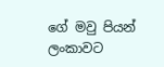ගේ මවු පියන් ලංකාවට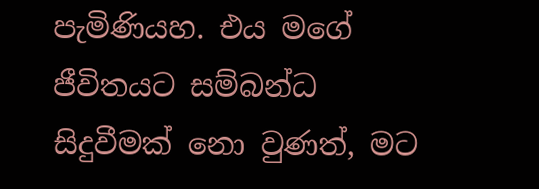පැමිණියහ. එය මගේ ජීවිතයට සම්බන්ධ සිදුවීමක් නො වුණත්, මට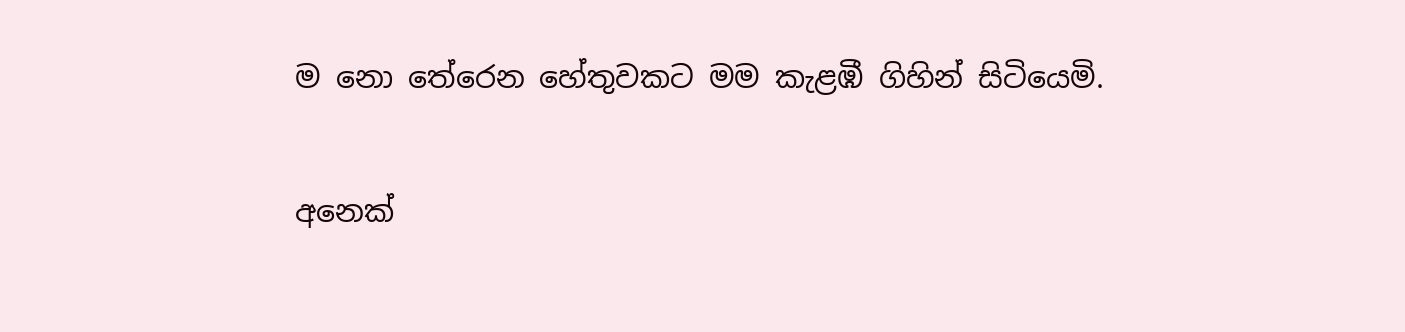ම නො තේරෙන හේතුවකට මම කැළඹී ගිහින් සිටියෙමි.

අනෙක්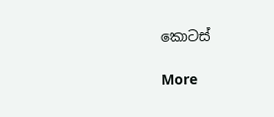කොටස්

More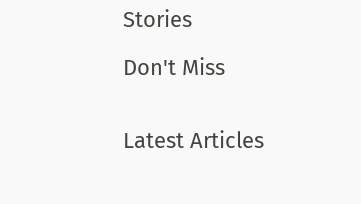Stories

Don't Miss


Latest Articles